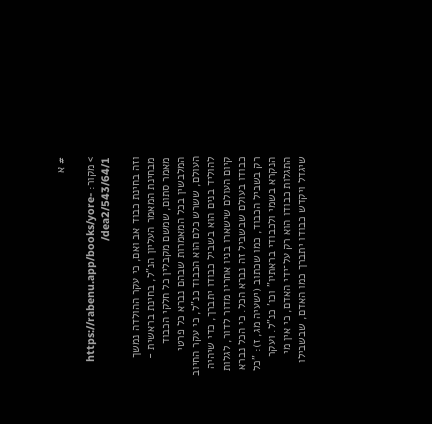# א

> מקור: https://rabenu.app/books/yore-dea2/543/64/1/

וזה בחינת כבוד אב ואם, כי עקר ההולדה נמשך מבחינת המאמר העליון הנ"ל, בחינת בראשית - מאמר סתום, שמשם מקבלין כל חלקי הכבוד המלבשין בכל המאמרות שבהם נברא כל פרטי העולם, ששרש כלם הוא הכבוד כנ"ל, כי עקר החיוב להוליד בנים הוא בשביל כבודו יתברך, כדי שיהיה קיום העולם שישארו בניו אחריו מדור לדור, לגלות כבודו בעולם שבשביל זה נברא הכל. כי הכל נברא רק בשביל הכבוד, כמו שכתוב (ישעיה מג, ז): "כל הנקרא בשמי ולכבודי בראתיו" וכו' כנ"ל. ועקר התגלות כבודו הוא רק על־ידי האדם, כי אין מי שיגדל ויקדש כבודו יתברך כמו האדם, שבשבילו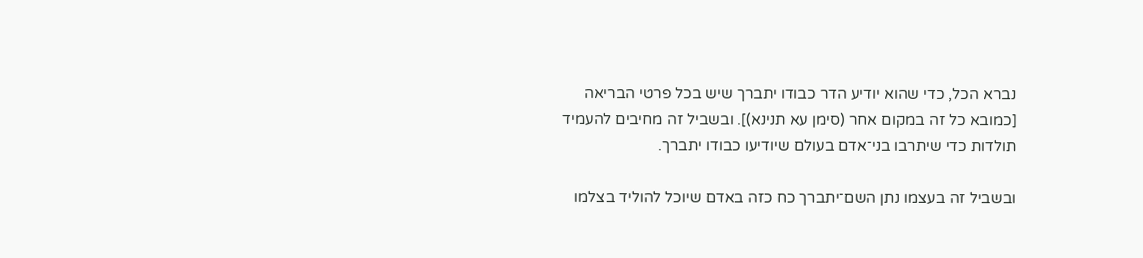נברא הכל, כדי שהוא יודיע הדר כבודו יתברך שיש בכל פרטי הבריאה [כמובא כל זה במקום אחר (סימן עא תנינא)]. ובשביל זה מחיבים להעמיד תולדות כדי שיתרבו בני־אדם בעולם שיודיעו כבודו יתברך.

ובשביל זה בעצמו נתן השם־יתברך כח כזה באדם שיוכל להוליד בצלמו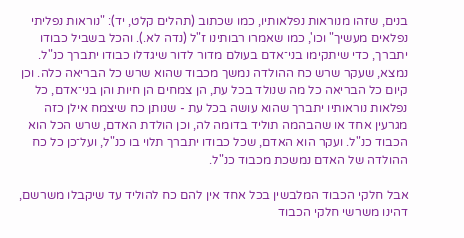בנים, שזהו מנוראות נפלאותיו, כמו שכתוב (תהלים קלט, יד): "נוראות נפליתי נפלאים מעשיך" וכו', כמו שאמרו רבותינו ז"ל (נדה לא.). והכל בשביל כבודו יתברך, כדי שיתקימו בני־אדם בעולם מדור לדור שיגדלו כבודו יתברך כנ"ל. נמצא, שעקר שרש כח ההולדה נמשך מכבוד שהוא שרש כל הבריאה כלה. וכן קיום כל הבריאה כל מה שנולד בכל עת, הן צמחים הן חיות והן בני־אדם, כל נפלאות נוראותיו יתברך שהוא עושה בכל עת - שנותן כח שיצמח אילן כזה מגרעין אחד או שהבהמה תוליד בדומה לה, וכן הולדת האדם, שרש הכל הוא הכבוד כנ"ל. ועקר הוא האדם, שכל כבודו יתברך תלוי בו כנ"ל, ועל־כן כל כח ההולדה של האדם נמשכת מכבוד כנ"ל.

אבל חלקי הכבוד המלבשין בכל אחד אין להם כח להוליד עד שיקבלו משרשם, דהינו משרשי חלקי הכבוד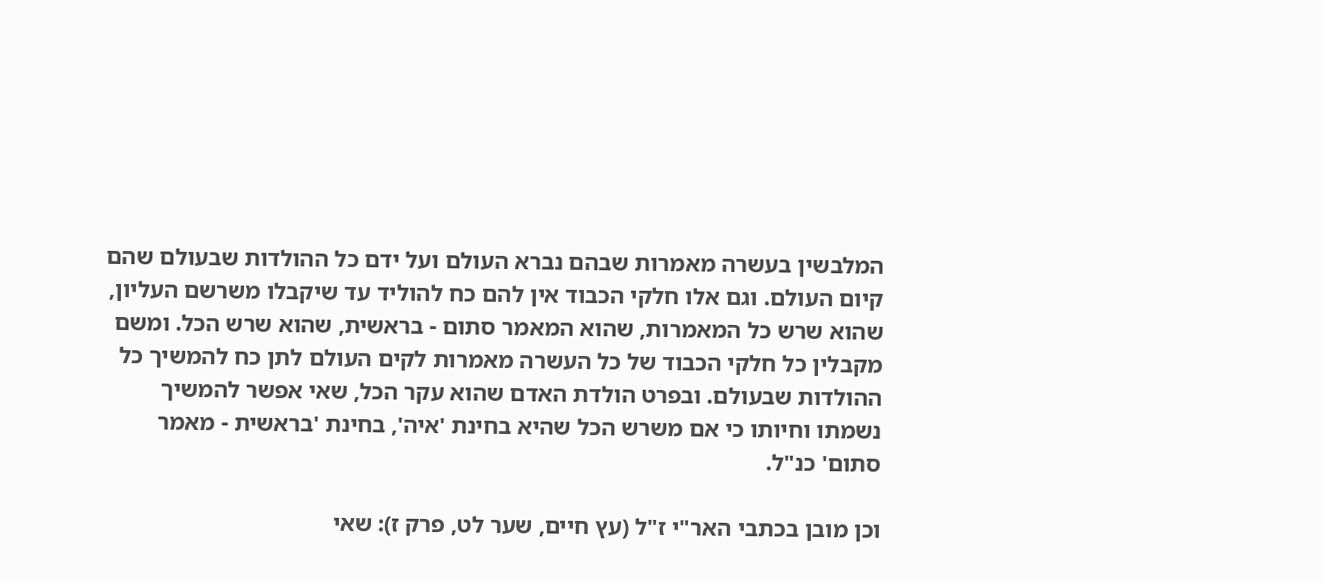המלבשין בעשרה מאמרות שבהם נברא העולם ועל ידם כל ההולדות שבעולם שהם קיום העולם. וגם אלו חלקי הכבוד אין להם כח להוליד עד שיקבלו משרשם העליון, שהוא שרש כל המאמרות, שהוא המאמר סתום - בראשית, שהוא שרש הכל. ומשם מקבלין כל חלקי הכבוד של כל העשרה מאמרות לקים העולם לתן כח להמשיך כל ההולדות שבעולם. ובפרט הולדת האדם שהוא עקר הכל, שאי אפשר להמשיך נשמתו וחיותו כי אם משרש הכל שהיא בחינת 'איה', בחינת 'בראשית - מאמר סתום' כנ"ל.

וכן מובן בכתבי האר"י ז"ל (עץ חיים, שער לט, פרק ז): שאי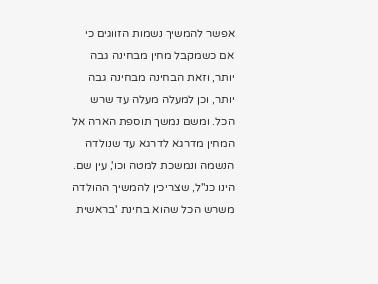אפשר להמשיך נשמות הזווגים כי אם כשמקבל מחין מבחינה גבה יותר, וזאת הבחינה מבחינה גבה יותר, וכן למעלה מעלה עד שרש הכל. ומשם נמשך תוספת הארה אל המחין מדרגא לדרגא עד שנולדה הנשמה ונמשכת למטה וכו', עין שם. הינו כנ"ל, שצריכין להמשיך ההולדה משרש הכל שהוא בחינת 'בראשית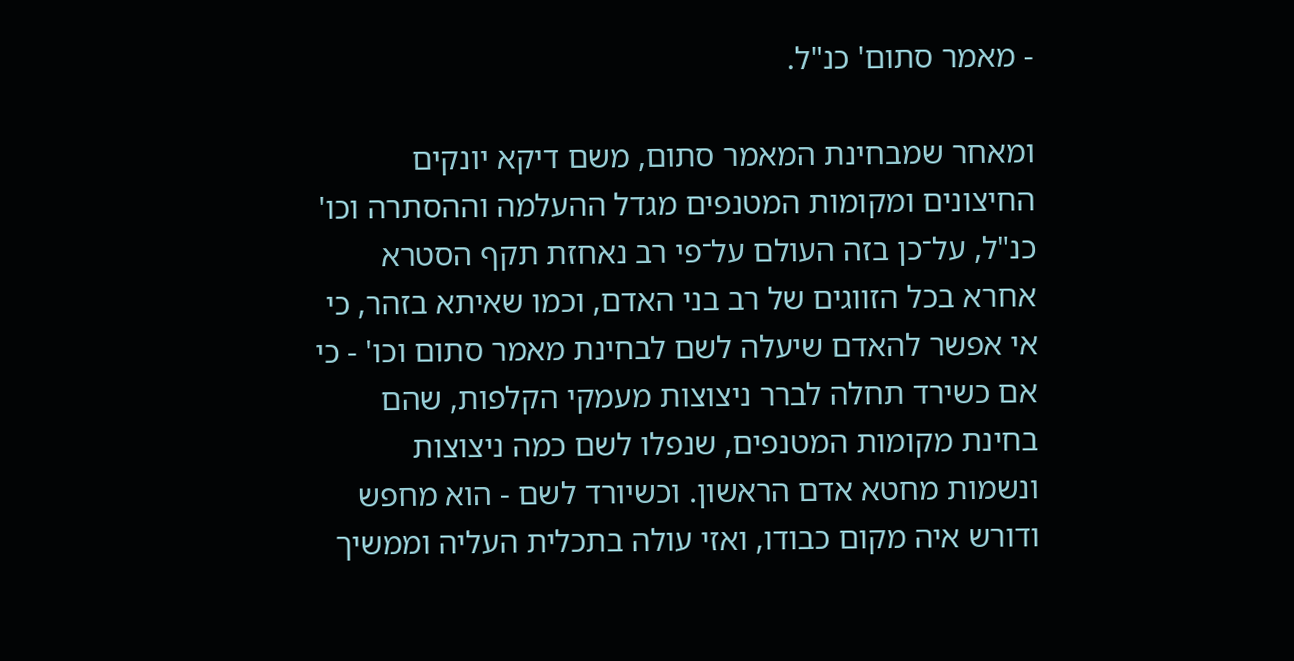- מאמר סתום' כנ"ל.

ומאחר שמבחינת המאמר סתום, משם דיקא יונקים החיצונים ומקומות המטנפים מגדל ההעלמה וההסתרה וכו' כנ"ל, על־כן בזה העולם על־פי רב נאחזת תקף הסטרא אחרא בכל הזווגים של רב בני האדם, וכמו שאיתא בזהר, כי אי אפשר להאדם שיעלה לשם לבחינת מאמר סתום וכו' - כי אם כשירד תחלה לברר ניצוצות מעמקי הקלפות, שהם בחינת מקומות המטנפים, שנפלו לשם כמה ניצוצות ונשמות מחטא אדם הראשון. וכשיורד לשם - הוא מחפש ודורש איה מקום כבודו, ואזי עולה בתכלית העליה וממשיך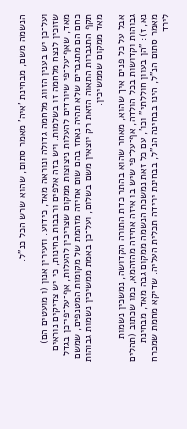הנשמה משם, מבחינת 'איה' מאמר סתום, שהוא שרש הכל כנ"ל.

ועל־כן יש בענין הזווג מלחמה גדולה ונוראה מאד, כידוע. וזעירין אנון (ו מועטים הם) שזוכין לנצח מלחמה זו בשלמות. ויש בזה אלפים ורבבות בחינות, כי יש צדיקים נוראים מאד, שאף־על־פי שיורדים להעלות ניצוצות ממקום שצריכין להעלות, אף־על־פי־כן בגדל כחם הם מתגברים שלא תהיה נאחז בהם שום אחיזה מזהמת של מקומות המטנפים, שמשם תקף התגברות התאוה הזאת רק יוצאין משם בשלום, ועל־כן באמת ממשיכין נשמות גבוהות מאד ממקום שממשיכין.

אבל על כל פנים איך שהוא, מאחר שהוא בהתר כדת התורה הקדושה, נמשכין נשמות גבוהות וקדושות בכל הולדה, אף־על־פי שיש בו איזה אחיזה מהזהמא, כמו שכתוב (תהלים נא, ז): "הן בעוון חוללתי" וכו', עם כל זאת נמשכת הנשמה ממקום גבה מאד, מבחינת מאמר סתום הנ"ל, הינו בבחינה הנ"ל, בבחינת ירידה תכלית העליה. שדיקא מחמת שמכרח לירד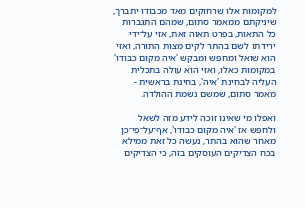למקומות אלו שרחוקים מאד מכבודו יתברך, שיניקתם ממאמר סתום, שמהם התגברות כל התאות, בפרט תאוה זאת, אזי על־ידי ירידתו לשם בהתר לקים מצות התורה, ואזי הוא שואל ומחפש ומבקש 'איה מקום כבודו' במקומות כאלו, ואזי הוא עולה בתכלית העליה לבחינת 'איה', בחינת בראשית - מאמר סתום, שמשם נשמת ההולדה.

ואפלו מי שאינו זוכה לידע מזה לשאל ולחפש אז 'איה מקום כבודו', אף־על־פי־כן מאחר שהוא בהתר, נעשה כל זאת ממילא בכח הצדיקים העוסקים בזה, כי הצדיקים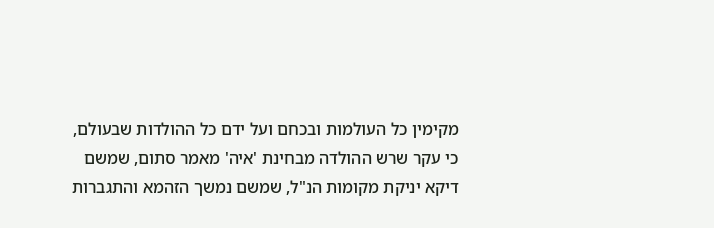מקימין כל העולמות ובכחם ועל ידם כל ההולדות שבעולם, כי עקר שרש ההולדה מבחינת 'איה' מאמר סתום, שמשם דיקא יניקת מקומות הנ"ל, שמשם נמשך הזהמא והתגברות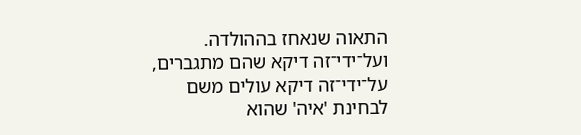התאוה שנאחז בההולדה. ועל־ידי־זה דיקא שהם מתגברים, על־ידי־זה דיקא עולים משם לבחינת 'איה' שהוא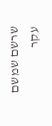שרשם שמשם עקר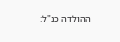ההולדה כנ"ל: